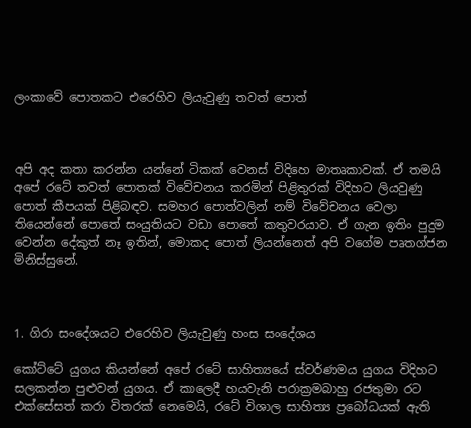ලංකාවේ පොතකට එරෙහිව ලියැවුණු තවත් පොත්



අපි අද කතා කරන්න යන්නේ ටිකක් වෙනස් විදිහෙ මාතෘකාවක්. ඒ තමයි අපේ රටේ තවත් පොතක් විවේචනය කරමින් පිළිතුරක් විදිහට ලියවුණු පොත් කීපයක් පිළිබඳව. සමහර පොත්වලින් නම් විවේචනය වෙලා තියෙන්නේ පොතේ සංයුතියට වඩා පොතේ කතුවරයාව. ඒ ගැන ඉතිං පුදුම වෙන්න දේකුත් නෑ ඉතින්, මොකද පොත් ලියන්නෙත් අපි වගේම පෘතග්ජන මිනිස්සුනේ.



1. ගිරා සංදේශයට එරෙහිව ලියැවුණු හංස සංදේශය

කෝට්ටේ යුගය කියන්නේ අපේ රටේ සාහිත්‍යයේ ස්වර්ණමය යුගය විදිහට සලකන්න පුළුවන් යුගය. ඒ කාලෙදී හයවැනි පරාක්‍රමබාහු රජතුමා රට එක්සේසත් කරා විතරක් නෙමෙයි, රටේ විශාල සාහිත්‍ය ප්‍රබෝධයක් ඇති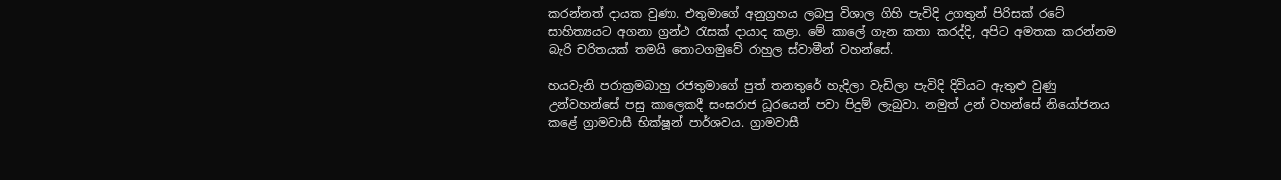කරන්නත් දායක වුණා. එතුමාගේ අනුග්‍රහය ලබපු විශාල ගිහි පැවිදි උගතුන් පිරිසක් රටේ සාහිත්‍යයට අගනා ග්‍රන්ථ රැසක් දායාද කළා. මේ කාලේ ගැන කතා කරද්දි, අපිට අමතක කරන්නම බැරි චරිතයක් තමයි තොටගමුවේ රාහුල ස්වාමීන් වහන්සේ.

හයවැනි පරාක්‍රමබාහු රජතුමාගේ පුත් තනතුරේ හැදිලා වැඩිලා පැවිදි දිවියට ඇතුළු වුණු උන්වහන්සේ පසු කාලෙකදී සංඝරාජ ධූරයෙන් පවා පිදුම් ලැබුවා. නමුත් උන් වහන්සේ නියෝජනය කළේ ග්‍රාමවාසී භික්ෂූන් පාර්ශවය. ග්‍රාමවාසී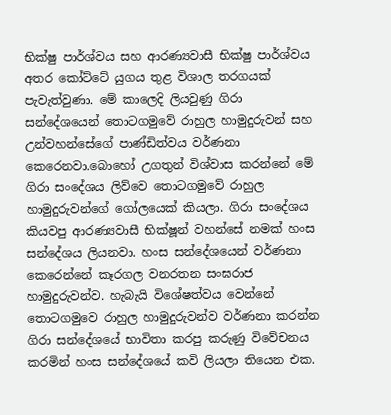භික්ෂු පාර්ශ්වය සහ ආරණ්‍යවාසී භික්ෂු පාර්ශ්වය අතර කෝට්ටේ යුගය තුළ විශාල තරගයක් පැවැත්වුණා. මේ කාලෙදි ලියවුණු ගිරා සන්දේශයෙන් තොටගමුවේ රාහුල හාමුදුරුවන් සහ උන්වහන්සේගේ පාණ්ඩිත්වය වර්ණනා කෙරෙනවා.බොහෝ උගතුන් විශ්වාස කරන්නේ මේ ගිරා සංදේශය ලිව්වෙ තොටගමුවේ රාහුල හාමුදුරුවන්ගේ ගෝලයෙක් කියලා. ගිරා සංදේශය කියවපු ආරණ්‍යවාසී භික්ෂූන් වහන්සේ නමක් හංස සන්දේශය ලියනවා. හංස සන්දේශයෙන් වර්ණනා කෙරෙන්නේ කෑරගල වනරතන සංඝරාජ හාමුදුරුවන්ව. හැබැයි විශේෂත්වය වෙන්නේ තොටගමුවෙ රාහුල හාමුදුරුවන්ව වර්ණනා කරන්න ගිරා සන්දේශයේ භාවිතා කරපු කරුණු විවේචනය කරමින් හංස සන්දේශයේ කවි ලියලා තියෙන එක.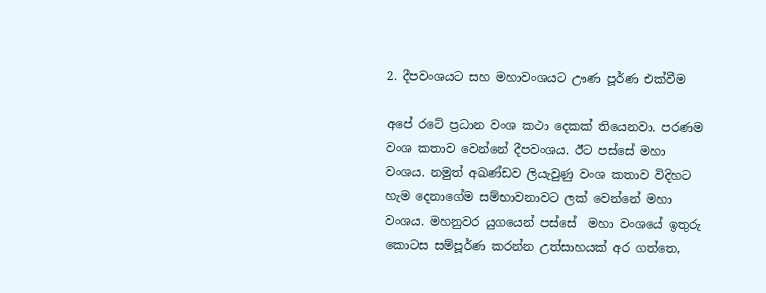2. දීපවංශයට සහ මහාවංශයට ඌණ පූර්ණ එක්වීම

අපේ රටේ ප්‍රධාන වංශ කථා දෙකක් තියෙනවා. පරණම වංශ කතාව වෙන්නේ දීපවංශය. ඊට පස්සේ මහා වංශය. නමුත් අඛණ්ඩව ලියැවුණු වංශ කතාව විදිහට හැම දෙනාගේම සම්භාවනාවට ලක් වෙන්නේ මහා වංශය. මහනුවර යුගයෙන් පස්සේ  මහා වංශයේ ඉතුරු කොටස සම්පූර්ණ කරන්න උත්සාහයක් අර ගත්තෙ,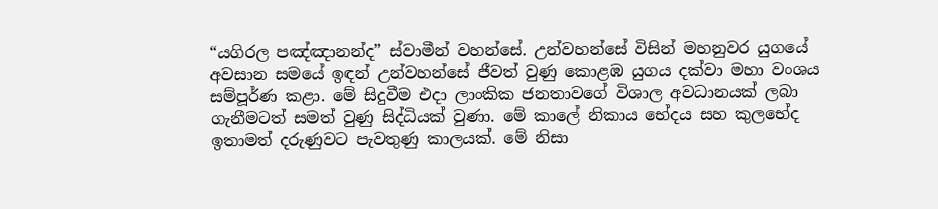“යගිරල පඤ්ඤානන්ද” ස්වාමීන් වහන්සේ. උන්වහන්සේ විසින් මහනුවර යුගයේ අවසාන සමයේ ඉඳන් උන්වහන්සේ ජීවත් වුණු කොළඹ යුගය දක්වා මහා වංශය සම්පූර්ණ කළා. මේ සිදුවීම එදා ලාංකික ජනතාවගේ විශාල අවධානයක් ලබා ගැනීමටත් සමත් වුණු සිද්ධියක් වුණා. මේ කාලේ නිකාය භේදය සහ කුලභේද ඉතාමත් දරුණුවට පැවතුණු කාලයක්. මේ නිසා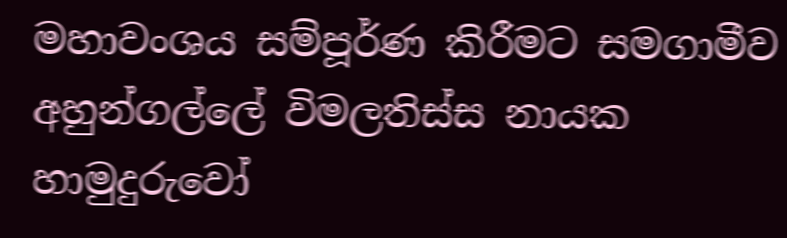මහාවංශය සම්පූර්ණ කිරීමට සමගාමීව අහුන්ගල්ලේ විමලතිස්ස නායක හාමුදුරුවෝ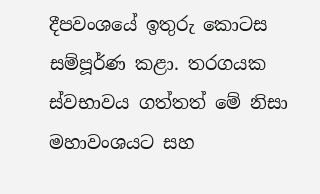දීපවංශයේ ඉතුරු කොටස සම්පූර්ණ කළා. තරගයක ස්වභාවය ගත්තත් මේ නිසා මහාවංශයට සහ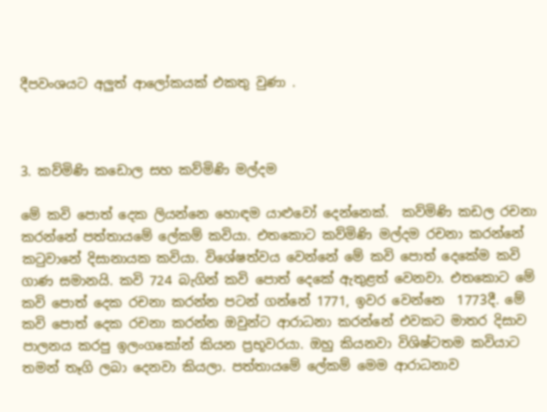දීපවංශයට අලුත් ආලෝකයක් එකතු වුණා .



3. කව්මිණි කඩොල සහ කව්මිණි මල්දම

මේ කවි පොත් දෙක ලියන්නෙ හොඳම යාළුවෝ දෙන්නෙක්.  කව්මිණි කඩල රචනා කරන්නේ පත්තායමේ ලේකම් කවියා. එතකොට කව්මිණි මල්දම රචනා කරන්නේ කටුවානේ දිසානායක කවියා. විශේෂත්වය වෙන්නේ මේ කවි පොත් දෙකේම කවි ගාණ සමානයි. කවි 724 බැගින් කවි පොත් දෙකේ ඇතුළත් වෙනවා. එතකොට මේ කවි පොත් දෙක රචනා කරන්න පටන් ගන්නේ 1771, ඉවර වෙන්නෙ  1773දී. මේ කවි පොත් දෙක රචනා කරන්න ඔවුන්ට ආරාධනා කරන්නේ එවකට මාතර දිසාව පාලනය කරපු ඉලංගකෝන් කියන ප්‍රභූවරයා. ඔහු කියනවා විශිෂ්ටතම කවියාට තමන් තෑගි ලබා දෙනවා කියලා. පත්තායමේ ලේකම් මෙම ආරාධනාව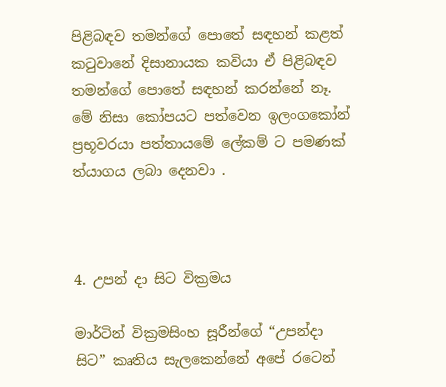පිළිබඳව තමන්ගේ පොතේ සඳහන් කළත් කටුවානේ දිසානායක කවියා ඒ පිළිබඳව තමන්ගේ පොතේ සඳහන් කරන්නේ නෑ. මේ නිසා කෝපයට පත්වෙන ඉලංගකෝන් ප්‍රභූවරයා පත්තායමේ ලේකම් ට පමණක් ත්යාගය ලබා දෙනවා .



4. උපන් දා සිට වික්‍රමය

මාර්ටින් වික්‍රමසිංහ සූරීන්ගේ “උපන්දා සිට” කෘතිය සැලකෙන්නේ අපේ රටෙන්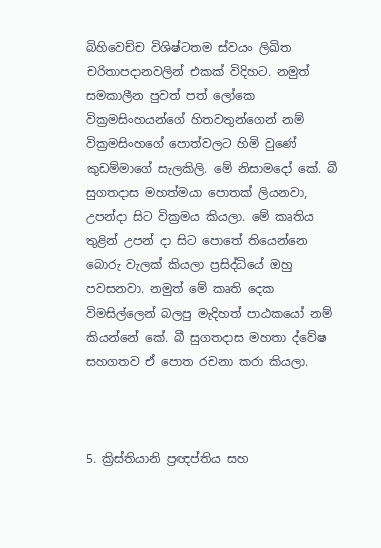බිහිවෙච්ච විශිෂ්ටතම ස්වයං ලිඛිත චරිතාපදානවලින් එකක් විදිහට. නමුත් සමකාලීන පුවත් පත් ලෝකෙ වික්‍රමසිංහයන්ගේ හිතවතුන්ගෙන් නම්  වික්‍රමසිංහගේ පොත්වලට හිමි වුණේ කුඩම්මාගේ සැලකිලි. මේ නිසාමදෝ කේ. බී  සුගතදාස මහත්මයා පොතක් ලියනවා, උපන්දා සිට වික්‍රමය කියලා. මේ කෘතිය තුළින් උපන් දා සිට පොතේ තියෙන්නෙ බොරු වැලක් කියලා ප්‍රසිද්ධියේ ඔහු පවසනවා. නමුත් මේ කෘති දෙක විමසිල්ලෙන් බලපු මැදිහත් පාඨකයෝ නම් කියන්නේ කේ. බී සුගතදාස මහතා ද්වේෂ සහගතව ඒ පොත රචනා කරා කියලා.



5. ක්‍රිස්තියානි ප්‍රඥප්තිය සහ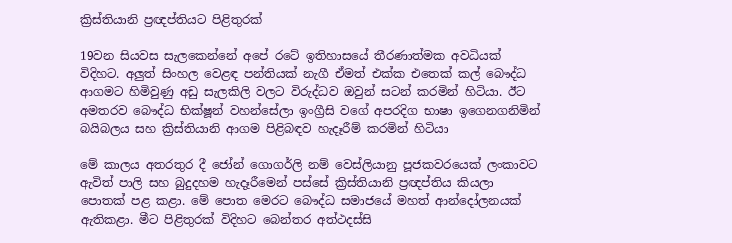ක්‍රිස්තියානි ප්‍රඥප්තියට පිළිතුරක්

19වන සියවස සැලකෙන්නේ අපේ රටේ ඉතිහාසයේ තීරණාත්මක අවධියක් විදිහට. අලුත් සිංහල වෙළඳ පන්තියක් නැගී ඒමත් එක්ක එතෙක් කල් බෞද්ධ ආගමට හිමිවුණු අඩු සැලකිලි වලට විරුද්ධව ඔවුන් සටන් කරමින් හිටියා. ඊට අමතරව බෞද්ධ භික්ෂූන් වහන්සේලා ඉංග්‍රීසි වගේ අපරදිග භාෂා ඉගෙනගනිමින් බයිබලය සහ ක්‍රිස්තියානි ආගම පිළිබඳව හැදෑරීම් කරමින් හිටියා

මේ කාලය අතරතුර දී ජෝන් ගොගර්ලි නම් වෙස්ලියානු පූජකවරයෙක් ලංකාවට ඇවිත් පාලි සහ බුදුදහම හැදෑරීමෙන් පස්සේ ක්‍රිස්තියානි ප්‍රඥප්තිය කියලා පොතක් පළ කළා. මේ පොත මෙරට බෞද්ධ සමාජයේ මහත් ආන්දෝලනයක් ඇතිකළා. මීට පිළිතුරක් විදිහට බෙන්තර අත්ථදස්සි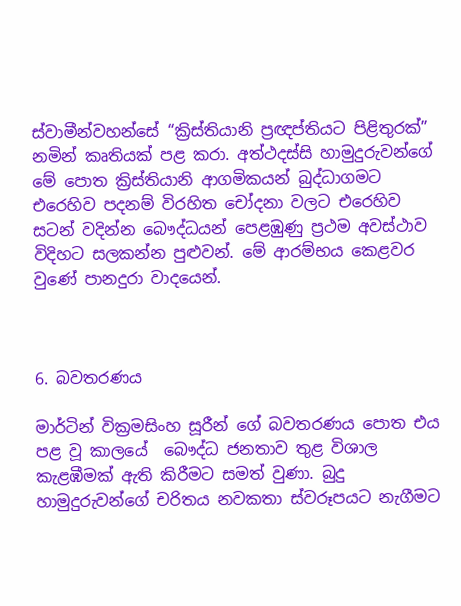ස්වාමීන්වහන්සේ “ක්‍රිස්තියානි ප්‍රඥප්තියට පිළිතුරක්” නමින් කෘතියක් පළ කරා. අත්ථදස්සි හාමුදුරුවන්ගේ මේ පොත ක්‍රිස්තියානි ආගමිකයන් බුද්ධාගමට එරෙහිව පදනම් විරහිත චෝදනා වලට එරෙහිව සටන් වදින්න බෞද්ධයන් පෙළඹුණු ප්‍රථම අවස්ථාව විදිහට සලකන්න පුළුවන්. මේ ආරම්භය කෙළවර වුණේ පානදුරා වාදයෙන්.



6. බවතරණය

මාර්ටින් වික්‍රමසිංහ සූරීන් ගේ බවතරණය පොත එය පළ වූ කාලයේ  බෞද්ධ ජනතාව තුළ විශාල කැළඹීමක් ඇති කිරීමට සමත් වුණා. බුදු හාමුදුරුවන්ගේ චරිතය නවකතා ස්වරූපයට නැගීමට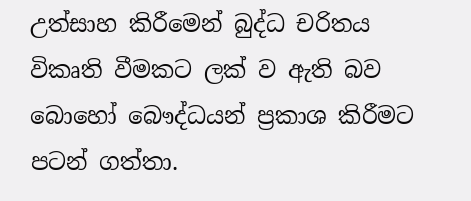උත්සාහ කිරීමෙන් බුද්ධ චරිතය විකෘති වීමකට ලක් ව ඇති බව බොහෝ බෞද්ධයන් ප්‍රකාශ කිරීමට පටන් ගත්තා.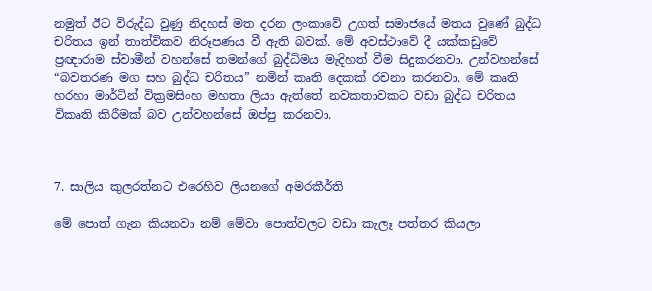නමුත් ඊට විරුද්ධ වුණු නිදහස් මත දරන ලංකාවේ උගත් සමාජයේ මතය වුණේ බුද්ධ චරිතය ඉන් තාත්විකව නිරූපණය වී ඇති බවක්. මේ අවස්ථාවේ දී යක්කඩුවේ ප්‍රඥාරාම ස්වාමීන් වහන්සේ තමන්ගේ බුද්ධිමය මැදිහත් වීම සිදුකරනවා. උන්වහන්සේ “බවතරණ මග සහ බුද්ධ චරිතය” නමින් කෘති දෙකක් රචනා කරනවා. මේ කෘති හරහා මාර්ටින් වික්‍රමසිංහ මහතා ලියා ඇත්තේ නවකතාවකට වඩා බුද්ධ චරිතය විකෘති කිරීමක් බව උන්වහන්සේ ඔප්පු කරනවා.



7. සාලිය කුලරත්නට එරෙහිව ලියනගේ අමරකීර්ති

මේ පොත් ගැන කියනවා නම් මේවා පොත්වලට වඩා කැලෑ පත්තර කියලා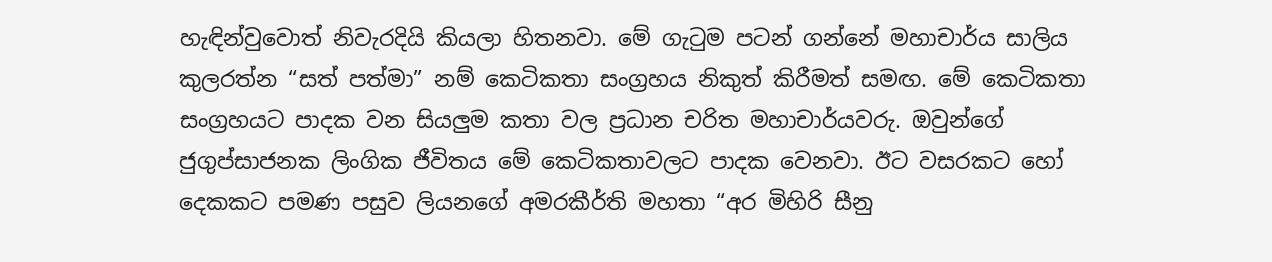හැඳින්වුවොත් නිවැරදියි කියලා හිතනවා. මේ ගැටුම පටන් ගන්නේ මහාචාර්ය සාලිය කුලරත්න “සත් පත්මා” නම් කෙටිකතා සංග්‍රහය නිකුත් කිරීමත් සමඟ. මේ කෙටිකතා සංග්‍රහයට පාදක වන සියලුම කතා වල ප්‍රධාන චරිත මහාචාර්යවරු. ඔවුන්ගේ ජුගුප්සාජනක ලිංගික ජීවිතය මේ කෙටිකතාවලට පාදක වෙනවා. ඊට වසරකට හෝ දෙකකට පමණ පසුව ලියනගේ අමරකීර්ති මහතා “අර මිහිරි සීනු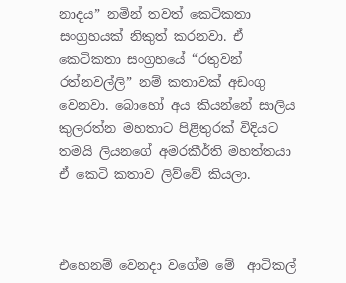නාදය” නමින් තවත් කෙටිකතා සංග්‍රහයක් නිකුත් කරනවා. ඒ කෙටිකතා සංග්‍රහයේ “රතුවන් රත්නවල්ලි” නම් කතාවක් අඩංගු වෙනවා. බොහෝ අය කියන්නේ සාලිය කුලරත්න මහතාට පිළිතුරක් විදියට තමයි ලියනගේ අමරකීර්ති මහත්තයා ඒ කෙටි කතාව ලිව්වේ කියලා.



එහෙනම් වෙනදා වගේම මේ  ආටිකල්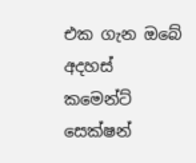එක ගැන ඔබේ අදහස් කමෙන්ට් සෙක්ෂන්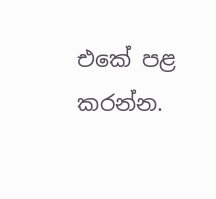එකේ පළ කරන්න.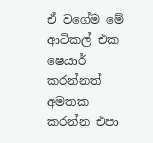ඒ වගේම මේ ආටිකල් එක ෂෙයාර් කරන්නත් අමතක කරන්න එපා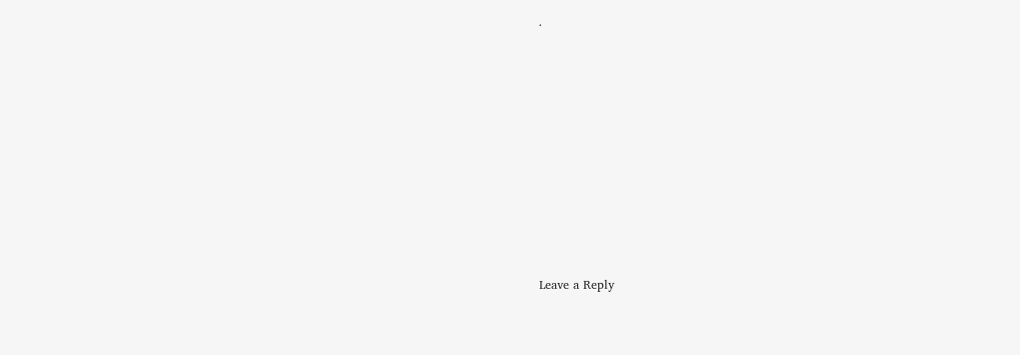.













Leave a Reply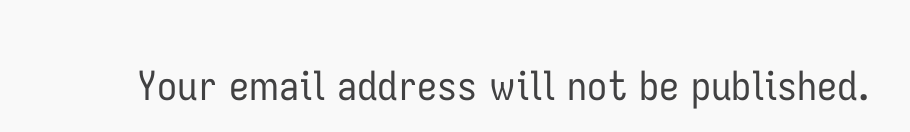Your email address will not be published.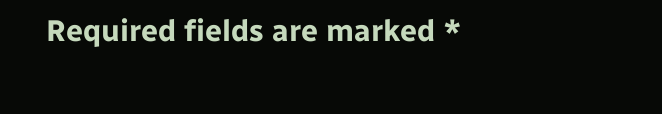Required fields are marked *